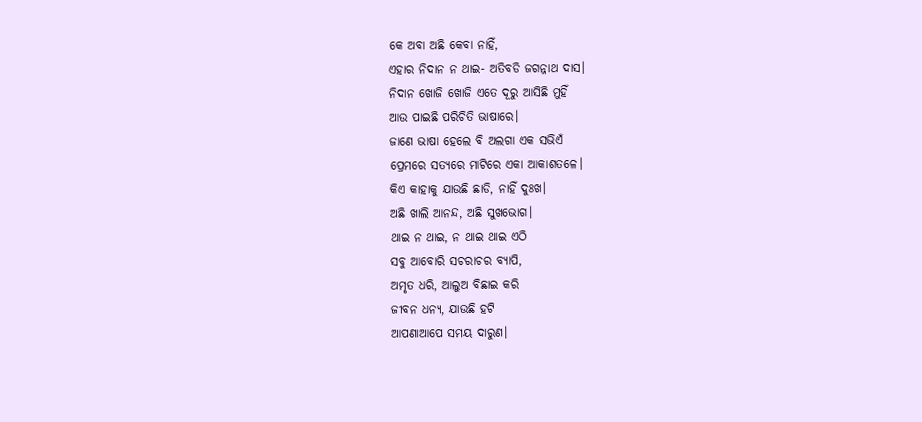କେ ଅବା ଅଛି କେବା ନାହିଁ,
ଏହାର ନିଦାନ ନ ଥାଇ- ଅତିବଡି ଜଗନ୍ନାଥ ଦାସ।
ନିଦାନ ଖୋଜି ଖୋଜି ଏତେ ଦୂରୁ ଆସିଛି ମୁହିଁ
ଆଉ ପାଇଛି ପରିଚିତି ଭାଷାରେ।
ଜାଣେ ଭାଷା ହେଲେ ବି ଅଲଗା ଏକ ସଭିଏଁ
ପ୍ରେମରେ ସତ୍ୟରେ ମାଟିରେ ଏକା ଆକାଶତଳେ।
କିଏ କାହାକୁ ଯାଉଛି ଛାଡି, ନାହିଁ ଦୁଃଖ।
ଅଛି ଖାଲି ଆନନ୍ଦ, ଅଛି ସୁଖଭୋଗ।
ଥାଇ ନ ଥାଇ, ନ ଥାଇ ଥାଇ ଏଠି
ସବୁ ଆବୋରି ସଚରାଚର ବ୍ୟାପି,
ଅମୃତ ଧରି, ଆଲୁଅ ବିଛାଇ କରି
ଜୀବନ ଧନ୍ୟ, ଯାଉଛି ହଟି
ଆପଣାଆପେ ସମୟ ଦାରୁଣ।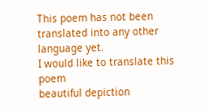This poem has not been translated into any other language yet.
I would like to translate this poem
beautiful depiction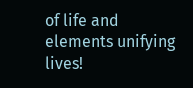of life and elements unifying lives!